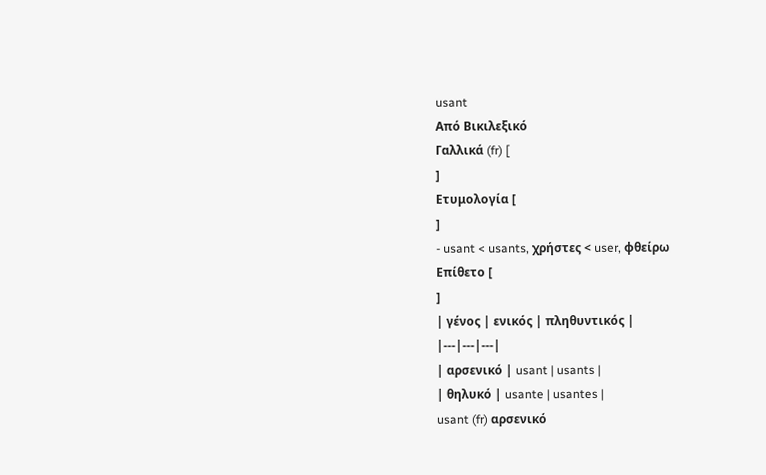usant
Από Βικιλεξικό
Γαλλικά (fr) [
]
Ετυμολογία [
]
- usant < usants, χρήστες < user, φθείρω
Επίθετο [
]
| γένος | ενικός | πληθυντικός |
|---|---|---|
| αρσενικό | usant | usants |
| θηλυκό | usante | usantes |
usant (fr) αρσενικό